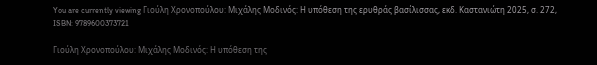You are currently viewing Γιούλη Χρονοπούλου: Μιχάλης Μοδινός: Η υπόθεση της ερυθράς βασίλισσας, εκδ. Καστανιώτη 2025, σ. 272, ISBN: 9789600373721

Γιούλη Χρονοπούλου: Μιχάλης Μοδινός: Η υπόθεση της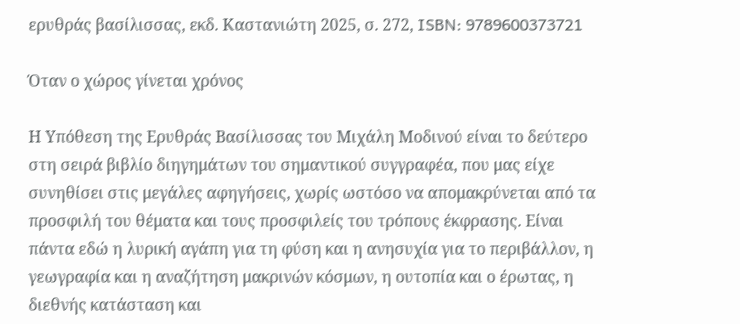ερυθράς βασίλισσας, εκδ. Καστανιώτη 2025, σ. 272, ISBN: 9789600373721

Όταν ο χώρος γίνεται χρόνος

Η Υπόθεση της Ερυθράς Βασίλισσας του Μιχάλη Μοδινού είναι το δεύτερο στη σειρά βιβλίο διηγημάτων του σημαντικού συγγραφέα, που μας είχε συνηθίσει στις μεγάλες αφηγήσεις, χωρίς ωστόσο να απομακρύνεται από τα προσφιλή του θέματα και τους προσφιλείς του τρόπους έκφρασης. Είναι πάντα εδώ η λυρική αγάπη για τη φύση και η ανησυχία για το περιβάλλον, η γεωγραφία και η αναζήτηση μακρινών κόσμων, η ουτοπία και ο έρωτας, η διεθνής κατάσταση και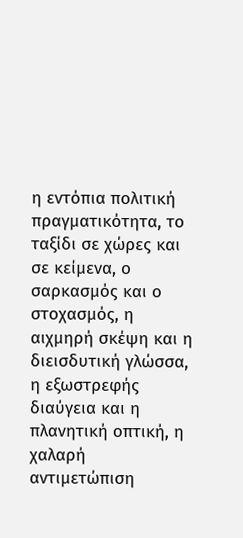η εντόπια πολιτική πραγματικότητα, το ταξίδι σε χώρες και σε κείμενα, ο σαρκασμός και ο στοχασμός, η αιχμηρή σκέψη και η διεισδυτική γλώσσα, η εξωστρεφής διαύγεια και η πλανητική οπτική, η χαλαρή αντιμετώπιση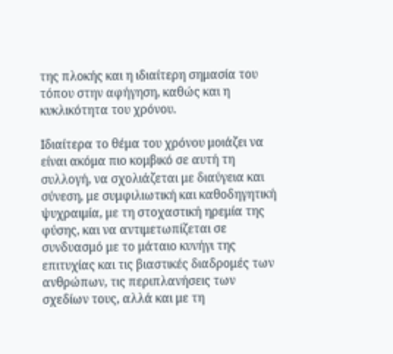της πλοκής και η ιδιαίτερη σημασία του τόπου στην αφήγηση, καθώς και η κυκλικότητα του χρόνου.

Ιδιαίτερα το θέμα του χρόνου μοιάζει να είναι ακόμα πιο κομβικό σε αυτή τη συλλογή, να σχολιάζεται με διαύγεια και σύνεση, με συμφιλιωτική και καθοδηγητική ψυχραιμία, με τη στοχαστική ηρεμία της φύσης, και να αντιμετωπίζεται σε συνδυασμό με το μάταιο κυνήγι της επιτυχίας και τις βιαστικές διαδρομές των ανθρώπων, τις περιπλανήσεις των σχεδίων τους, αλλά και με τη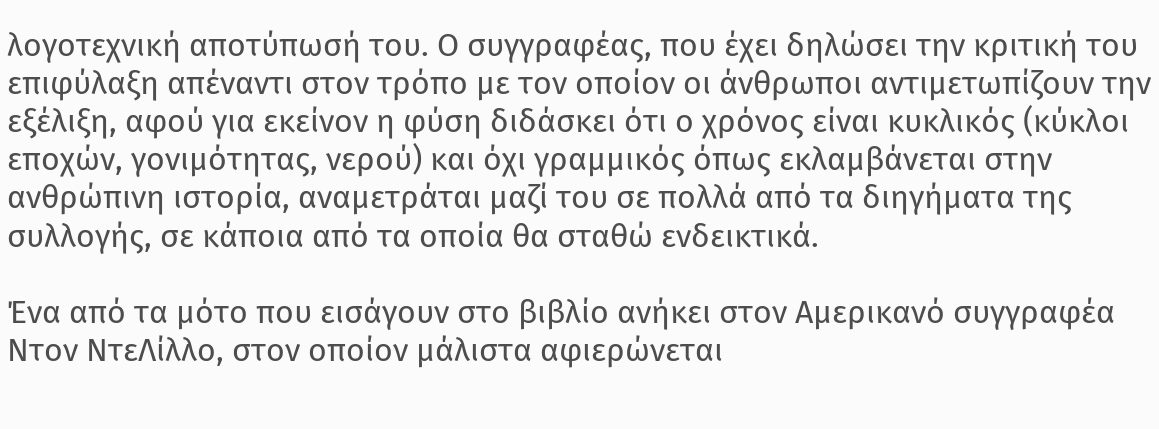λογοτεχνική αποτύπωσή του. Ο συγγραφέας, που έχει δηλώσει την κριτική του επιφύλαξη απέναντι στον τρόπο με τον οποίον οι άνθρωποι αντιμετωπίζουν την εξέλιξη, αφού για εκείνον η φύση διδάσκει ότι ο χρόνος είναι κυκλικός (κύκλοι εποχών, γονιμότητας, νερού) και όχι γραμμικός όπως εκλαμβάνεται στην ανθρώπινη ιστορία, αναμετράται μαζί του σε πολλά από τα διηγήματα της συλλογής, σε κάποια από τα οποία θα σταθώ ενδεικτικά.

Ένα από τα μότο που εισάγουν στο βιβλίο ανήκει στον Αμερικανό συγγραφέα Ντον ΝτεΛίλλο, στον οποίον μάλιστα αφιερώνεται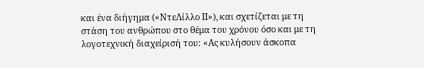και ένα διήγημα («ΝτεΛίλλο ΙΙ»), και σχετίζεται με τη στάση του ανθρώπου στο θέμα του χρόνου όσο και με τη λογοτεχνική διαχείρισή του: «Ας κυλήσουν άσκοπα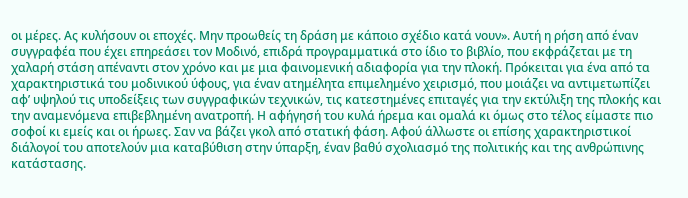οι μέρες. Ας κυλήσουν οι εποχές. Μην προωθείς τη δράση με κάποιο σχέδιο κατά νουν». Αυτή η ρήση από έναν συγγραφέα που έχει επηρεάσει τον Μοδινό, επιδρά προγραμματικά στο ίδιο το βιβλίο, που εκφράζεται με τη χαλαρή στάση απέναντι στον χρόνο και με μια φαινομενική αδιαφορία για την πλοκή. Πρόκειται για ένα από τα χαρακτηριστικά του μοδινικού ύφους, για έναν ατημέλητα επιμελημένο χειρισμό, που μοιάζει να αντιμετωπίζει αφ’ υψηλού τις υποδείξεις των συγγραφικών τεχνικών, τις κατεστημένες επιταγές για την εκτύλιξη της πλοκής και την αναμενόμενα επιβεβλημένη ανατροπή. Η αφήγησή του κυλά ήρεμα και ομαλά κι όμως στο τέλος είμαστε πιο σοφοί κι εμείς και οι ήρωες. Σαν να βάζει γκολ από στατική φάση. Αφού άλλωστε οι επίσης χαρακτηριστικοί διάλογοί του αποτελούν μια καταβύθιση στην ύπαρξη, έναν βαθύ σχολιασμό της πολιτικής και της ανθρώπινης κατάστασης.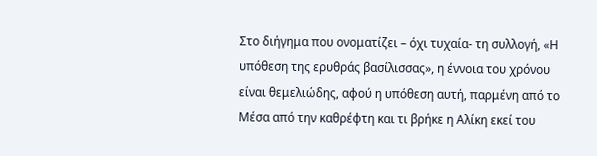Στο διήγημα που ονοματίζει – όχι τυχαία- τη συλλογή, «Η υπόθεση της ερυθράς βασίλισσας», η έννοια του χρόνου είναι θεμελιώδης, αφού η υπόθεση αυτή, παρμένη από το Μέσα από την καθρέφτη και τι βρήκε η Αλίκη εκεί του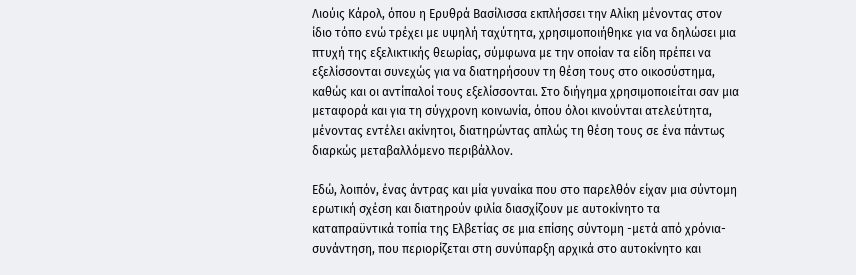Λιούις Κάρολ, όπου η Ερυθρά Βασίλισσα εκπλήσσει την Αλίκη μένοντας στον ίδιο τόπο ενώ τρέχει με υψηλή ταχύτητα, χρησιμοποιήθηκε για να δηλώσει μια πτυχή της εξελικτικής θεωρίας, σύμφωνα με την οποίαν τα είδη πρέπει να εξελίσσονται συνεχώς για να διατηρήσουν τη θέση τους στο οικοσύστημα, καθώς και οι αντίπαλοί τους εξελίσσονται. Στο διήγημα χρησιμοποιείται σαν μια μεταφορά και για τη σύγχρονη κοινωνία, όπου όλοι κινούνται ατελεύτητα, μένοντας εντέλει ακίνητοι, διατηρώντας απλώς τη θέση τους σε ένα πάντως διαρκώς μεταβαλλόμενο περιβάλλον.

Εδώ, λοιπόν, ένας άντρας και μία γυναίκα που στο παρελθόν είχαν μια σύντομη ερωτική σχέση και διατηρούν φιλία διασχίζουν με αυτοκίνητο τα καταπραϋντικά τοπία της Ελβετίας σε μια επίσης σύντομη -μετά από χρόνια- συνάντηση, που περιορίζεται στη συνύπαρξη αρχικά στο αυτοκίνητο και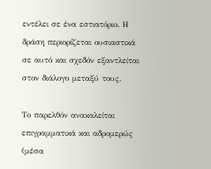εντέλει σε ένα εστιατόριο. Η δράση περιορίζεται ουσιαστικά σε αυτό και σχεδόν εξαντλείται στον διάλογο μεταξύ τους.

Το παρελθόν ανακαλείται επιγραμματικά και αδρομερώς (μέσα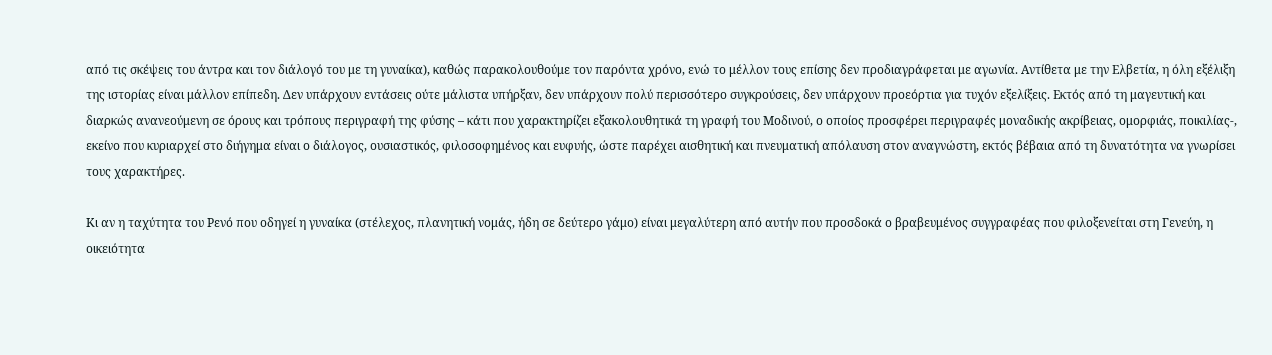από τις σκέψεις του άντρα και τον διάλογό του με τη γυναίκα), καθώς παρακολουθούμε τον παρόντα χρόνο, ενώ το μέλλον τους επίσης δεν προδιαγράφεται με αγωνία. Αντίθετα με την Ελβετία, η όλη εξέλιξη της ιστορίας είναι μάλλον επίπεδη. Δεν υπάρχουν εντάσεις ούτε μάλιστα υπήρξαν, δεν υπάρχουν πολύ περισσότερο συγκρούσεις, δεν υπάρχουν προεόρτια για τυχόν εξελίξεις. Εκτός από τη μαγευτική και διαρκώς ανανεούμενη σε όρους και τρόπους περιγραφή της φύσης – κάτι που χαρακτηρίζει εξακολουθητικά τη γραφή του Μοδινού, ο οποίος προσφέρει περιγραφές μοναδικής ακρίβειας, ομορφιάς, ποικιλίας-, εκείνο που κυριαρχεί στο διήγημα είναι ο διάλογος, ουσιαστικός, φιλοσοφημένος και ευφυής, ώστε παρέχει αισθητική και πνευματική απόλαυση στον αναγνώστη, εκτός βέβαια από τη δυνατότητα να γνωρίσει τους χαρακτήρες.

Κι αν η ταχύτητα του Ρενό που οδηγεί η γυναίκα (στέλεχος, πλανητική νομάς, ήδη σε δεύτερο γάμο) είναι μεγαλύτερη από αυτήν που προσδοκά ο βραβευμένος συγγραφέας που φιλοξενείται στη Γενεύη, η οικειότητα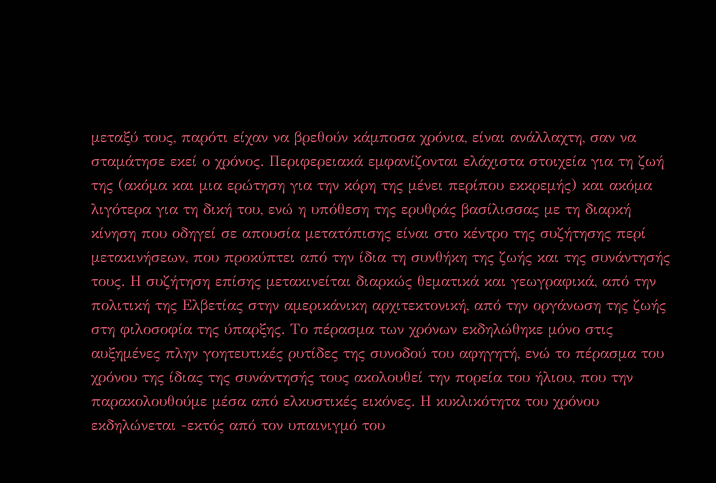μεταξύ τους, παρότι είχαν να βρεθούν κάμποσα χρόνια, είναι ανάλλαχτη, σαν να σταμάτησε εκεί ο χρόνος. Περιφερειακά εμφανίζονται ελάχιστα στοιχεία για τη ζωή της (ακόμα και μια ερώτηση για την κόρη της μένει περίπου εκκρεμής) και ακόμα λιγότερα για τη δική του, ενώ η υπόθεση της ερυθράς βασίλισσας με τη διαρκή κίνηση που οδηγεί σε απουσία μετατόπισης είναι στο κέντρο της συζήτησης περί μετακινήσεων, που προκύπτει από την ίδια τη συνθήκη της ζωής και της συνάντησής τους. Η συζήτηση επίσης μετακινείται διαρκώς θεματικά και γεωγραφικά, από την πολιτική της Ελβετίας στην αμερικάνικη αρχιτεκτονική, από την οργάνωση της ζωής στη φιλοσοφία της ύπαρξης. Το πέρασμα των χρόνων εκδηλώθηκε μόνο στις αυξημένες πλην γοητευτικές ρυτίδες της συνοδού του αφηγητή, ενώ το πέρασμα του χρόνου της ίδιας της συνάντησής τους ακολουθεί την πορεία του ήλιου, που την παρακολουθούμε μέσα από ελκυστικές εικόνες. Η κυκλικότητα του χρόνου  εκδηλώνεται -εκτός από τον υπαινιγμό του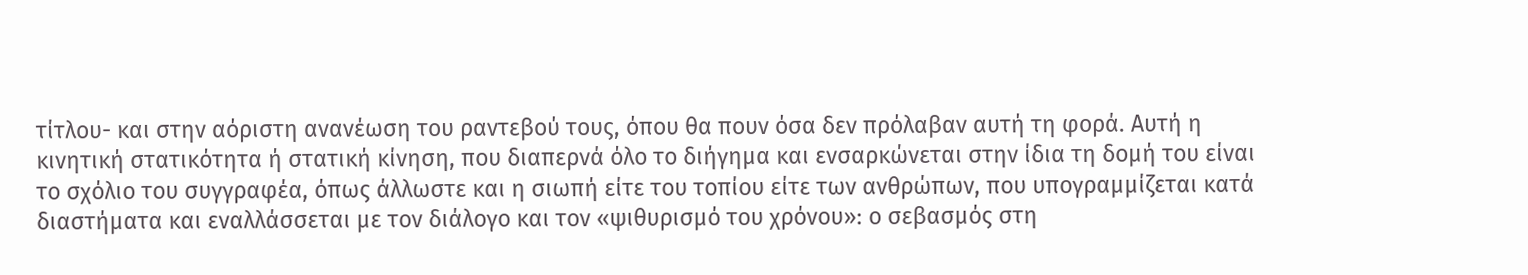τίτλου- και στην αόριστη ανανέωση του ραντεβού τους, όπου θα πουν όσα δεν πρόλαβαν αυτή τη φορά. Αυτή η κινητική στατικότητα ή στατική κίνηση, που διαπερνά όλο το διήγημα και ενσαρκώνεται στην ίδια τη δομή του είναι το σχόλιο του συγγραφέα, όπως άλλωστε και η σιωπή είτε του τοπίου είτε των ανθρώπων, που υπογραμμίζεται κατά διαστήματα και εναλλάσσεται με τον διάλογο και τον «ψιθυρισμό του χρόνου»: ο σεβασμός στη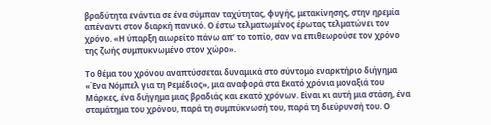βραδύτητα ενάντια σε ένα σύμπαν ταχύτητας, φυγής, μετακίνησης, στην ηρεμία απέναντι στον διαρκή πανικό. Ο έστω τελματωμένος έρωτας τελματώνει τον χρόνο. «Η ύπαρξη αιωρείτο πάνω απ’ το τοπίο, σαν να επιθεωρούσε τον χρόνο της ζωής συμπυκνωμένο στον χώρο».

Το θέμα του χρόνου αναπτύσσεται δυναμικά στο σύντομο εναρκτήριο διήγημα «Ένα Νόμπελ για τη Ρεμέδιος», μια αναφορά στα Εκατό χρόνια μοναξιά του Μάρκες, ένα διήγημα μιας βραδιάς και εκατό χρόνων. Είναι κι αυτή μια στάση, ένα σταμάτημα του χρόνου, παρά τη συμπύκνωσή του, παρά τη διεύρυνσή του. Ο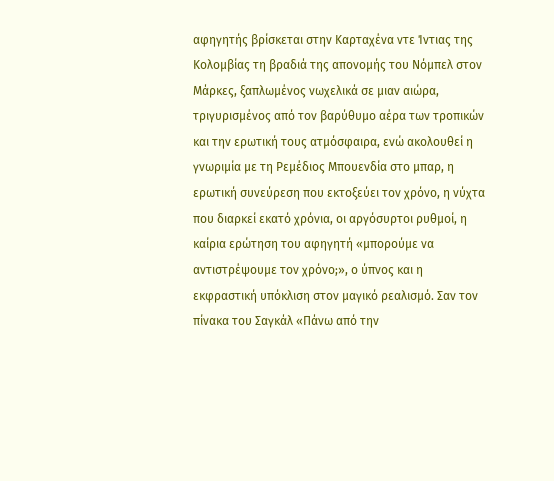αφηγητής βρίσκεται στην Καρταχένα ντε Ίντιας της Κολομβίας τη βραδιά της απονομής του Νόμπελ στον Μάρκες, ξαπλωμένος νωχελικά σε μιαν αιώρα, τριγυρισμένος από τον βαρύθυμο αέρα των τροπικών και την ερωτική τους ατμόσφαιρα, ενώ ακολουθεί η γνωριμία με τη Ρεμέδιος Μπουενδία στο μπαρ, η ερωτική συνεύρεση που εκτοξεύει τον χρόνο, η νύχτα που διαρκεί εκατό χρόνια, οι αργόσυρτοι ρυθμοί, η καίρια ερώτηση του αφηγητή «μπορούμε να αντιστρέψουμε τον χρόνο;», ο ύπνος και η εκφραστική υπόκλιση στον μαγικό ρεαλισμό. Σαν τον πίνακα του Σαγκάλ «Πάνω από την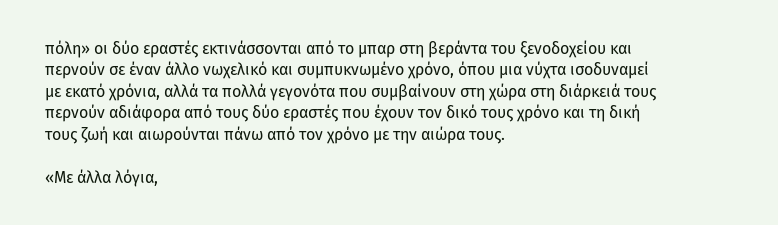πόλη» οι δύο εραστές εκτινάσσονται από το μπαρ στη βεράντα του ξενοδοχείου και περνούν σε έναν άλλο νωχελικό και συμπυκνωμένο χρόνο, όπου μια νύχτα ισοδυναμεί με εκατό χρόνια, αλλά τα πολλά γεγονότα που συμβαίνουν στη χώρα στη διάρκειά τους περνούν αδιάφορα από τους δύο εραστές που έχουν τον δικό τους χρόνο και τη δική τους ζωή και αιωρούνται πάνω από τον χρόνο με την αιώρα τους.

«Με άλλα λόγια,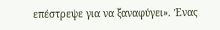επέστρεψε για να ξαναφύγει». Ένας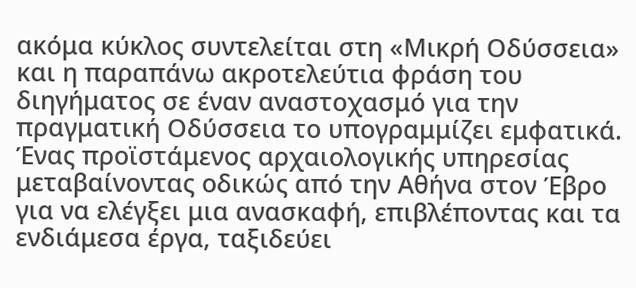ακόμα κύκλος συντελείται στη «Μικρή Οδύσσεια» και η παραπάνω ακροτελεύτια φράση του διηγήματος σε έναν αναστοχασμό για την πραγματική Οδύσσεια το υπογραμμίζει εμφατικά. Ένας προϊστάμενος αρχαιολογικής υπηρεσίας μεταβαίνοντας οδικώς από την Αθήνα στον Έβρο για να ελέγξει μια ανασκαφή, επιβλέποντας και τα ενδιάμεσα έργα, ταξιδεύει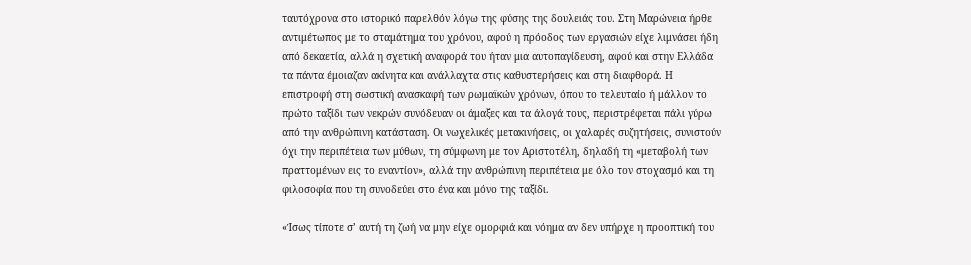ταυτόχρονα στο ιστορικό παρελθόν λόγω της φύσης της δουλειάς του. Στη Μαρώνεια ήρθε αντιμέτωπος με το σταμάτημα του χρόνου, αφού η πρόοδος των εργασιών είχε λιμνάσει ήδη από δεκαετία, αλλά η σχετική αναφορά του ήταν μια αυτοπαγίδευση, αφού και στην Ελλάδα τα πάντα έμοιαζαν ακίνητα και ανάλλαχτα στις καθυστερήσεις και στη διαφθορά. Η επιστροφή στη σωστική ανασκαφή των ρωμαϊκών χρόνων, όπου το τελευταίο ή μάλλον το πρώτο ταξίδι των νεκρών συνόδευαν οι άμαξες και τα άλογά τους, περιστρέφεται πάλι γύρω από την ανθρώπινη κατάσταση. Οι νωχελικές μετακινήσεις, οι χαλαρές συζητήσεις, συνιστούν όχι την περιπέτεια των μύθων, τη σύμφωνη με τον Αριστοτέλη, δηλαδή τη «μεταβολή των πραττομένων εις το εναντίον», αλλά την ανθρώπινη περιπέτεια με όλο τον στοχασμό και τη φιλοσοφία που τη συνοδεύει στο ένα και μόνο της ταξίδι.

«Ίσως τίποτε σ’ αυτή τη ζωή να μην είχε ομορφιά και νόημα αν δεν υπήρχε η προοπτική του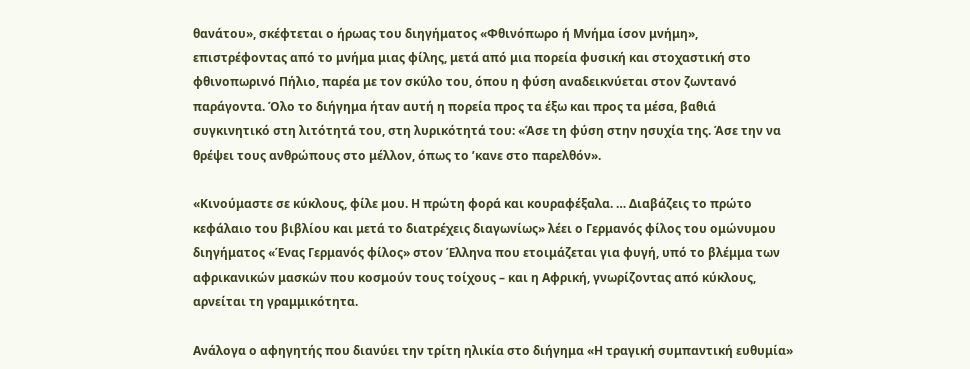θανάτου», σκέφτεται ο ήρωας του διηγήματος «Φθινόπωρο ή Μνήμα ίσον μνήμη», επιστρέφοντας από το μνήμα μιας φίλης, μετά από μια πορεία φυσική και στοχαστική στο φθινοπωρινό Πήλιο, παρέα με τον σκύλο του, όπου η φύση αναδεικνύεται στον ζωντανό παράγοντα. Όλο το διήγημα ήταν αυτή η πορεία προς τα έξω και προς τα μέσα, βαθιά συγκινητικό στη λιτότητά του, στη λυρικότητά του: «Άσε τη φύση στην ησυχία της. Άσε την να θρέψει τους ανθρώπους στο μέλλον, όπως το ’κανε στο παρελθόν».

«Κινούμαστε σε κύκλους, φίλε μου. Η πρώτη φορά και κουραφέξαλα. … Διαβάζεις το πρώτο κεφάλαιο του βιβλίου και μετά το διατρέχεις διαγωνίως» λέει ο Γερμανός φίλος του ομώνυμου διηγήματος «Ένας Γερμανός φίλος» στον Έλληνα που ετοιμάζεται για φυγή, υπό το βλέμμα των αφρικανικών μασκών που κοσμούν τους τοίχους – και η Αφρική, γνωρίζοντας από κύκλους, αρνείται τη γραμμικότητα.

Ανάλογα ο αφηγητής που διανύει την τρίτη ηλικία στο διήγημα «Η τραγική συμπαντική ευθυμία»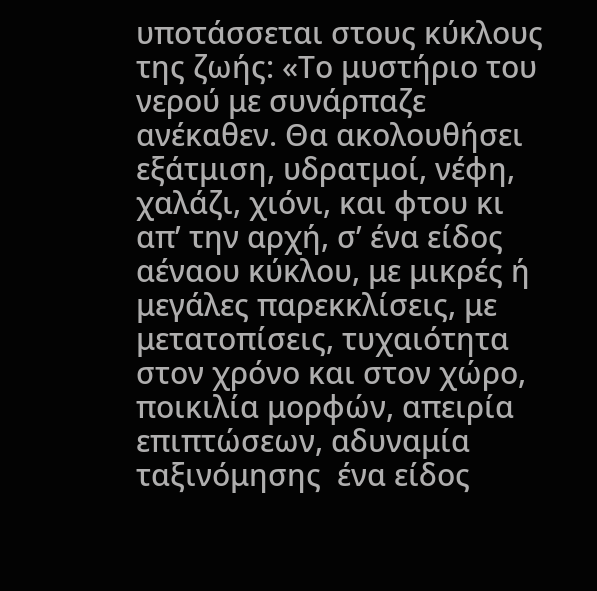υποτάσσεται στους κύκλους της ζωής: «Το μυστήριο του νερού με συνάρπαζε ανέκαθεν. Θα ακολουθήσει εξάτμιση, υδρατμοί, νέφη, χαλάζι, χιόνι, και φτου κι απ’ την αρχή, σ’ ένα είδος αέναου κύκλου, με μικρές ή μεγάλες παρεκκλίσεις, με μετατοπίσεις, τυχαιότητα στον χρόνο και στον χώρο, ποικιλία μορφών, απειρία επιπτώσεων, αδυναμία ταξινόμησης  ένα είδος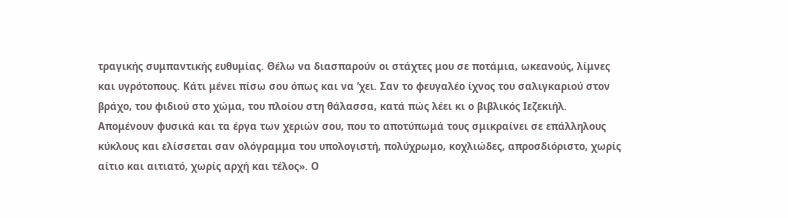τραγικής συμπαντικής ευθυμίας. Θέλω να διασπαρούν οι στάχτες μου σε ποτάμια, ωκεανούς, λίμνες και υγρότοπους. Κάτι μένει πίσω σου όπως και να ’χει. Σαν το φευγαλέο ίχνος του σαλιγκαριού στον βράχο, του φιδιού στο χώμα, του πλοίου στη θάλασσα, κατά πώς λέει κι ο βιβλικός Ιεζεκιήλ. Απομένουν φυσικά και τα έργα των χεριών σου, που το αποτύπωμά τους σμικραίνει σε επάλληλους κύκλους και ελίσσεται σαν ολόγραμμα του υπολογιστή, πολύχρωμο, κοχλιώδες, απροσδιόριστο, χωρίς αίτιο και αιτιατό, χωρίς αρχή και τέλος». Ο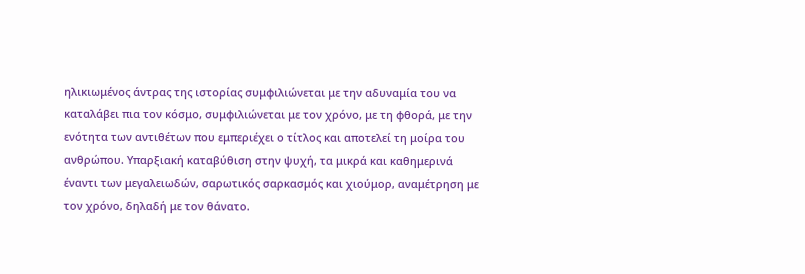ηλικιωμένος άντρας της ιστορίας συμφιλιώνεται με την αδυναμία του να καταλάβει πια τον κόσμο, συμφιλιώνεται με τον χρόνο, με τη φθορά, με την ενότητα των αντιθέτων που εμπεριέχει ο τίτλος και αποτελεί τη μοίρα του ανθρώπου. Υπαρξιακή καταβύθιση στην ψυχή, τα μικρά και καθημερινά έναντι των μεγαλειωδών, σαρωτικός σαρκασμός και χιούμορ, αναμέτρηση με τον χρόνο, δηλαδή με τον θάνατο.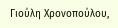Γιούλη Χρονοπούλου,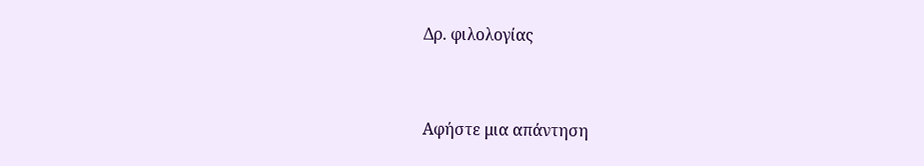Δρ. φιλολογίας



Αφήστε μια απάντηση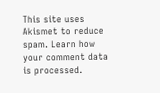This site uses Akismet to reduce spam. Learn how your comment data is processed.